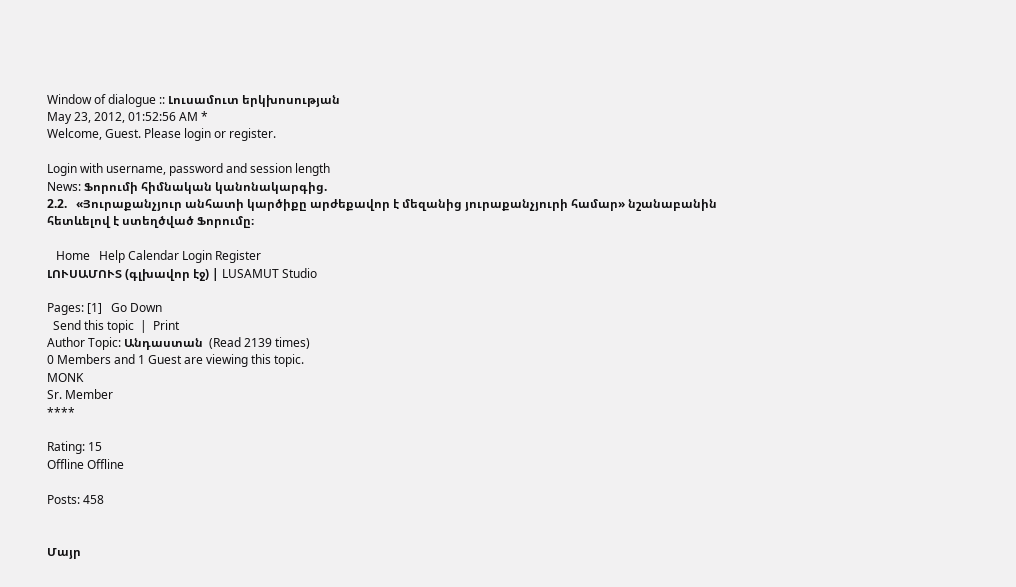Window of dialogue :: Լուսամուտ երկխոսության
May 23, 2012, 01:52:56 AM *
Welcome, Guest. Please login or register.

Login with username, password and session length
News: Ֆորումի հիմնական կանոնակարգից.
2.2.   «Յուրաքանչյուր անհատի կարծիքը արժեքավոր է մեզանից յուրաքանչյուրի համար» նշանաբանին հետևելով է ստեղծված Ֆորումը։

   Home   Help Calendar Login Register
ԼՈՒՍԱՄՈՒՏ (գլխավոր էջ) | LUSAMUT Studio

Pages: [1]   Go Down
  Send this topic  |  Print
Author Topic: Անդաստան  (Read 2139 times)
0 Members and 1 Guest are viewing this topic.
MONK
Sr. Member
****

Rating: 15
Offline Offline

Posts: 458


Մայր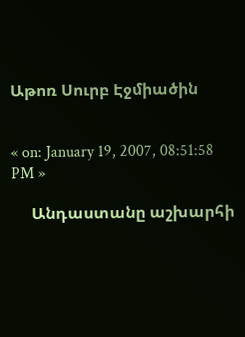Աթոռ Սուրբ Էջմիածին


« on: January 19, 2007, 08:51:58 PM »

     Անդաստանը աշխարհի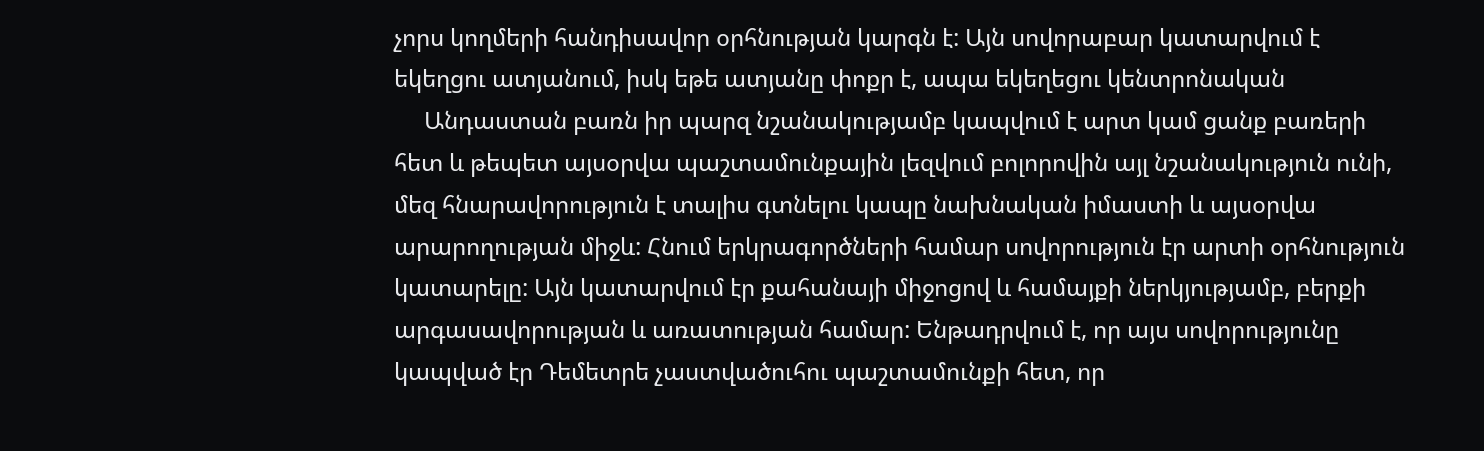չորս կողմերի հանդիսավոր օրհնության կարգն է: Այն սովորաբար կատարվում է եկեղցու ատյանում, իսկ եթե ատյանը փոքր է, ապա եկեղեցու կենտրոնական
     Անդաստան բառն իր պարզ նշանակությամբ կապվում է արտ կամ ցանք բառերի հետ և թեպետ այսօրվա պաշտամունքային լեզվում բոլորովին այլ նշանակություն ունի, մեզ հնարավորություն է տալիս գտնելու կապը նախնական իմաստի և այսօրվա արարողության միջև: Հնում երկրագործների համար սովորություն էր արտի օրհնություն կատարելը: Այն կատարվում էր քահանայի միջոցով և համայքի ներկյությամբ, բերքի արգասավորության և առատության համար: Ենթադրվում է, որ այս սովորությունը կապված էր Դեմետրե չաստվածուհու պաշտամունքի հետ, որ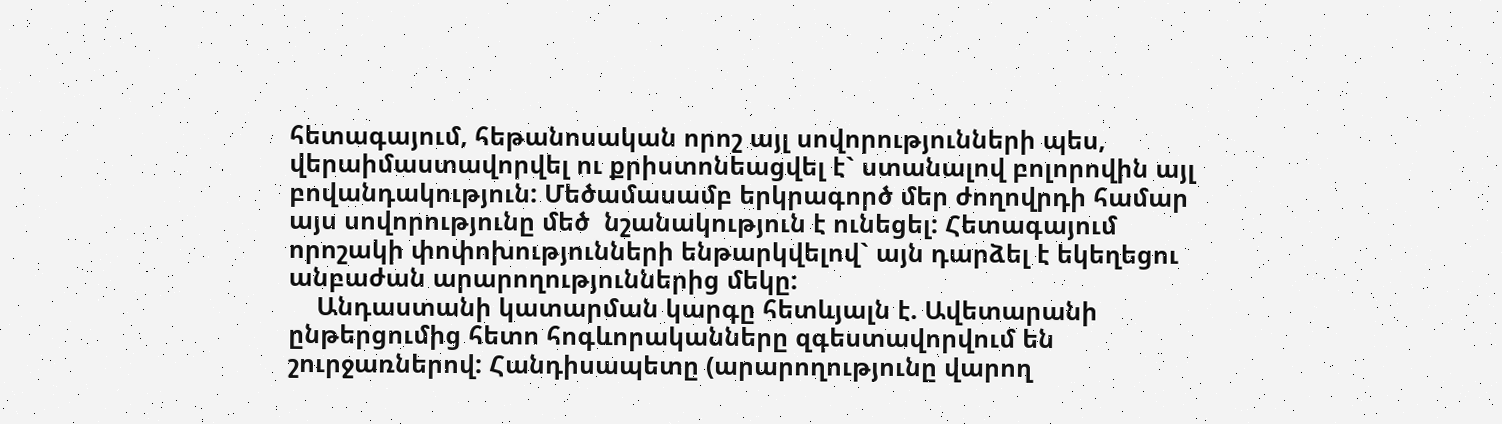հետագայում, հեթանոսական որոշ այլ սովորությունների պես, վերաիմաստավորվել ու քրիստոնեացվել է` ստանալով բոլորովին այլ բովանդակություն: Մեծամասամբ երկրագործ մեր ժողովրդի համար այս սովորությունը մեծ  նշանակություն է ունեցել: Հետագայում որոշակի փոփոխությունների ենթարկվելով` այն դարձել է եկեղեցու անբաժան արարողություններից մեկը:
    Անդաստանի կատարման կարգը հետևյալն է. Ավետարանի ընթերցումից հետո հոգևորականները զգեստավորվում են շուրջառներով: Հանդիսապետը (արարողությունը վարող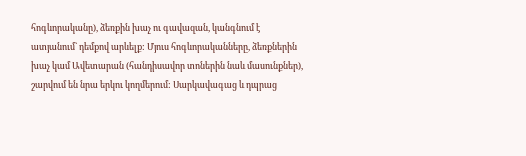հոգևորականը), ձեռքին խաչ ու գավազան, կանգնում է ատյանում` դեմքով արևելք: Մյուս հոգևորականները, ձեռքներին խաչ կամ Ավետարան (հանդիսավոր տոներին նաև մասունքներ), շարվում են նրա երկու կողմերում: Սարկավագաց և դպրաց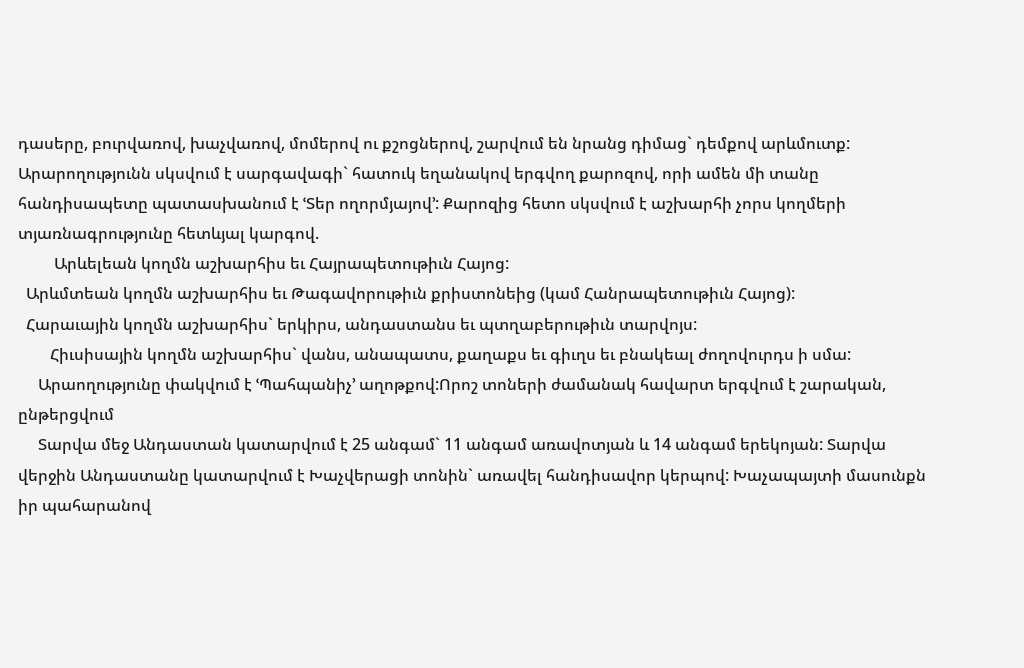դասերը, բուրվառով, խաչվառով, մոմերով ու քշոցներով, շարվում են նրանց դիմաց` դեմքով արևմուտք: Արարողությունն սկսվում է սարգավագի` հատուկ եղանակով երգվող քարոզով, որի ամեն մի տանը հանդիսապետը պատասխանում է ՙՏեր ողորմյայով՚: Քարոզից հետո սկսվում է աշխարհի չորս կողմերի տյառնագրությունը հետևյալ կարգով.
         Արևելեան կողմն աշխարհիս եւ Հայրապետութիւն Հայոց:
  Արևմտեան կողմն աշխարհիս եւ Թագավորութիւն քրիստոնեից (կամ Հանրապետութիւն Հայոց):
  Հարաւային կողմն աշխարհիս` երկիրս, անդաստանս եւ պտղաբերութիւն տարվոյս:
        Հիւսիսային կողմն աշխարհիս` վանս, անապատս, քաղաքս եւ գիւղս եւ բնակեալ ժողովուրդս ի սմա:
     Արաողությունը փակվում է ՙՊահպանիչ՚ աղոթքով:Որոշ տոների ժամանակ հավարտ երգվում է շարական, ընթերցվում
     Տարվա մեջ Անդաստան կատարվում է 25 անգամ` 11 անգամ առավոտյան և 14 անգամ երեկոյան: Տարվա վերջին Անդաստանը կատարվում է Խաչվերացի տոնին` առավել հանդիսավոր կերպով: Խաչապայտի մասունքն իր պահարանով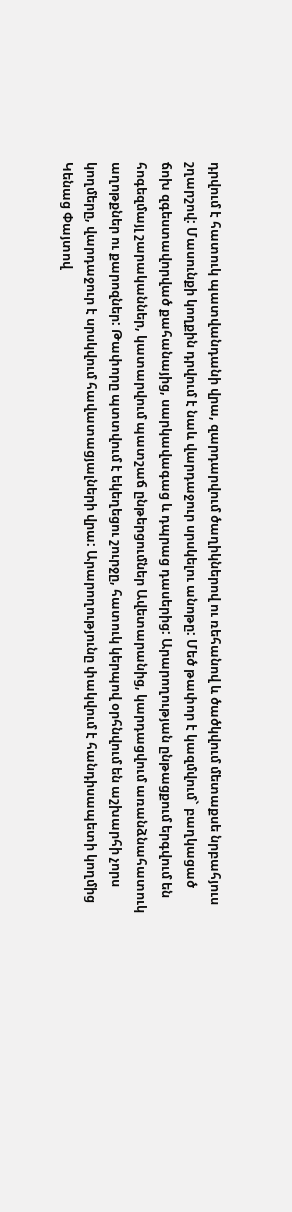դրվում է հատուկ պատվանդանի վրա, զարդարվում ծաղիկներով ու ռեհանով և ծածկվում մետաքսե նրբահյուս շղարշով: Մասունքի կողքին դրվում է նաև վարդաջուր սրսկելու անոթը: Մեծ թափոր է կազմվում` բաղկացած ճոխ զգեստավորված քահանայից, սարկավագաց և դպրաց դասերից: Արարողության ընթացքում երգվում են հոգեզմայլ շարականներ, կատարվում պատշաճ ընթերցումներ Ավետարանից, կարդացվում առանձնահատուկ աղոթքներ ու քարոզներ: Թափորը պտտվում է եկեղեցու շուրջը, հատուկ կերպով օրհնվում են աշխարհի չորս կողմերը, վարդաջուր է սրսկվում հավատացյալների վրա: Արարողությունը փակվում է հանդիսապետի կողմից Կենաց Փայտով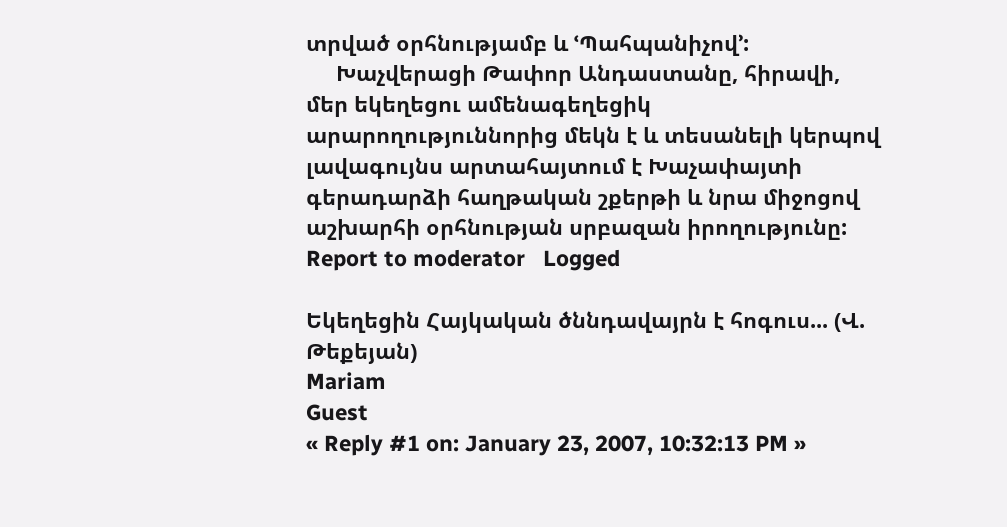տրված օրհնությամբ և ՙՊահպանիչով՚:
     Խաչվերացի Թափոր Անդաստանը, հիրավի, մեր եկեղեցու ամենագեղեցիկ արարողություննորից մեկն է և տեսանելի կերպով լավագույնս արտահայտում է Խաչափայտի գերադարձի հաղթական շքերթի և նրա միջոցով աշխարհի օրհնության սրբազան իրողությունը:
Report to moderator   Logged

Եկեղեցին Հայկական ծննդավայրն է հոգուս... (Վ. Թեքեյան)
Mariam
Guest
« Reply #1 on: January 23, 2007, 10:32:13 PM »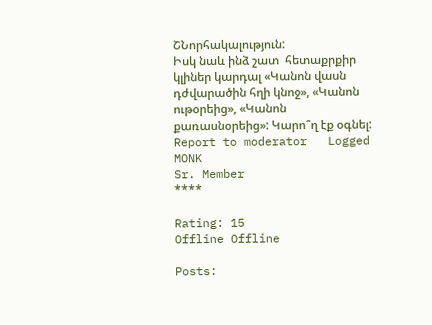ՇՆորհակալություն:
Իսկ նաև ինձ շատ  հետաքրքիր կլիներ կարդալ «Կանոն վասն դժվարածին հղի կնոջ», «Կանոն ութօրեից», «Կանոն քառասնօրեից»: Կարո՞ղ էք օգնել:
Report to moderator   Logged
MONK
Sr. Member
****

Rating: 15
Offline Offline

Posts: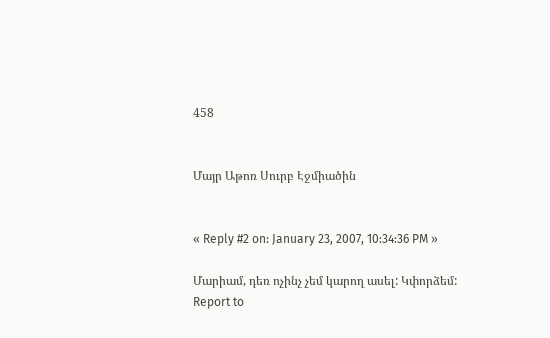458


Մայր Աթոռ Սուրբ Էջմիածին


« Reply #2 on: January 23, 2007, 10:34:36 PM »

Մարիամ, դեռ ոչինչ չեմ կարող ասել: Կփորձեմ:
Report to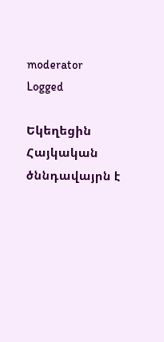moderator   Logged

Եկեղեցին Հայկական ծննդավայրն է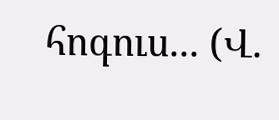հոգուս... (Վ.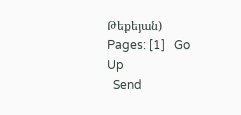Թեքեյան)
Pages: [1]   Go Up
  Send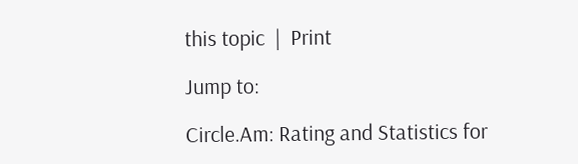this topic  |  Print

Jump to:

Circle.Am: Rating and Statistics for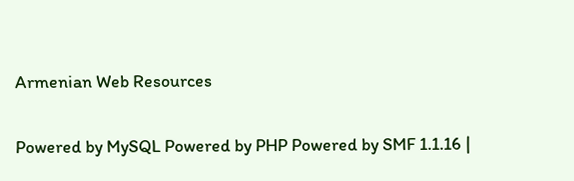Armenian Web Resources

Powered by MySQL Powered by PHP Powered by SMF 1.1.16 |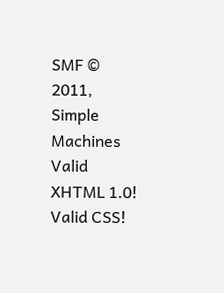SMF © 2011, Simple Machines Valid XHTML 1.0! Valid CSS!